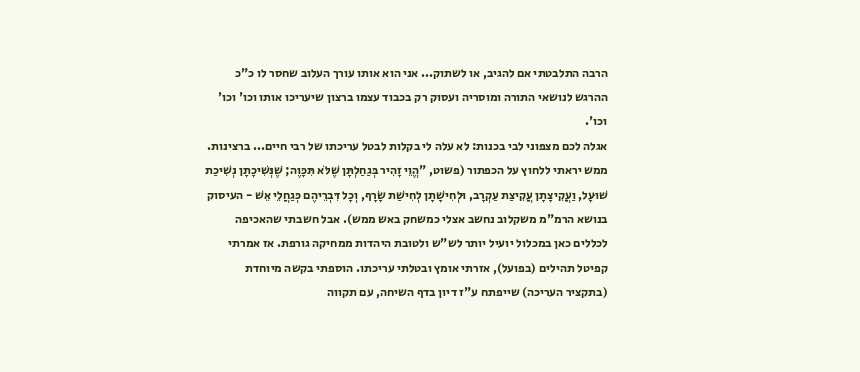הרבה התלבטתי אם להגיב, או לשתוק... אני הוא אותו עורך העלוב שחסר לו כ"כ ההרגש לנושאי התורה ומוסריה ועסוק רק בכבוד עצמו ברצון שיעריכו אותו וכו' וכו' וכו'.
אגלה לכם מצפוני לבי בכנות: לא עלה לי בקלות לבטל עריכתו של רבי חיים... ברצינות. ממש יראתי ללחוץ על הכפתור (פשוט, "הֱוֵי זָהִיר בְּגַחַלְתָּן שֶׁלֹּא תִּכָּוֶה; שֶׁנְּשִׁיכָתָן נְשִׁיכַת שׁוּעָל, וַעֲקִיצָתָן עֲקִיצַת עַקְרָב, וּלְחִישָׁתָן לְחִישַׁת שָׂרָף, וְכָל דִּבְרֵיהֶם כְּגַחֲלֵי אֵשׁ - העיסוק בנושא הרמ"מ משקלוב נחשב אצלי כמשחק באש ממש). אבל חשבתי שהאכיפה לכללים כאן במכלול יועיל יותר לש"ש ולטובת היהדות ממחיקה גורפת. אז אמרתי קפיטל תהילים (בפועל), אזרתי אומץ ובטלתי עריכתו. הוספתי בקשה מיוחדת (בתקציר העריכה) שייפתח ע"ז דיון בדף השיחה, עם תקווה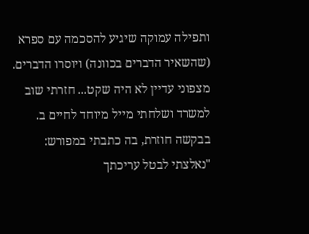ותפילה עמוקה שיגיע להסכמה עם ספרא (שהשאיר הדברים בכוונה) ויוסרו הדברים.
מצפוני עדיין לא היה שקט... חזרתי שוב למשרד ושלחתי מייל מיוחד לחיים ב. בבקשה חוזרת, בה כתבתי במפורש:
"נאלצתי לבטל עריכתך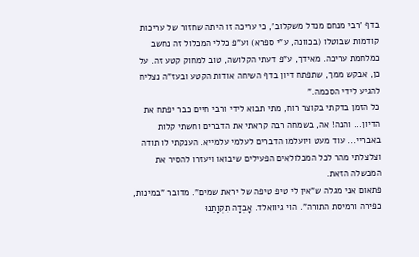בדף 'רבי מנחם מנדל משקלוב', כי עריכה זו היתה שחזור של עריכות קודמות שבוטלו (בכוונה, ע"י ספרא) וע"פ כללי המכלול זה נחשב כמלחמת עריכה. מאידך, ע"פ דעתי הקלושה, טוב למחוק קטע זה. על כן, אבקש ממך, שתפתח דיון בדף השיחה אודות הקטע ובעז"ה נצליח להגיע לידי הסכמה."
כל הזמן בדקתי בקוצר רוח, מתי תבוא לידי ורבי חיים כבר יפתח את הדיון... והנה! אה, בשמחה רבה קראתי את הדברים וחשתי קלות באבריי... עוד מעט ויועלמו הדברים לעלמי עלמייא. הענקתי לו תודה וצלצלתי מהר לכל המכלולאים הפעילים שיבואו ויעזרו להסיר את המכשלה הזאת.
פתאום אני מגלה ש"אין לי טיפ טיפה של יראת שמים". מדובר "במינות, כפירה ורמיסת התורה". הוי גיוואלד. אָבְדָה תִקְוָתֵנוּ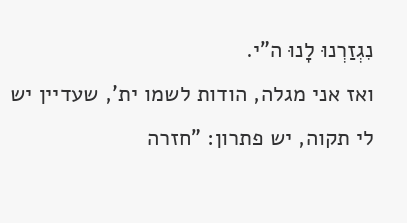נִגְזַרְנוּ לָנוּ ה"י.
ואז אני מגלה, הודות לשמו ית', שעדיין יש לי תקוה, יש פתרון: "חזרה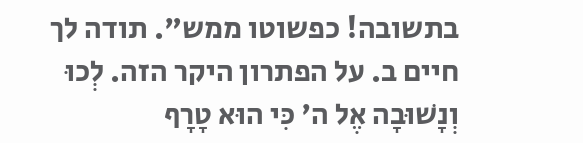בתשובה! כפשוטו ממש". תודה לך חיים ב. על הפתרון היקר הזה. לְכוּ וְנָשׁוּבָה אֶל ה' כִּי הוּא טָרָף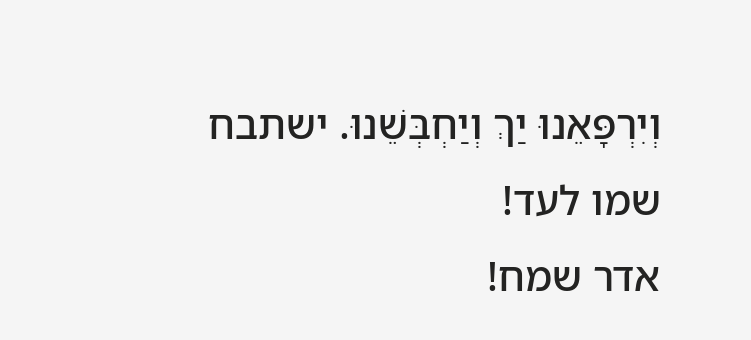וְיִרְפָּאֵנוּ יַךְ וְיַחְבְּשֵׁנוּ. ישתבח שמו לעד!
אדר שמח!